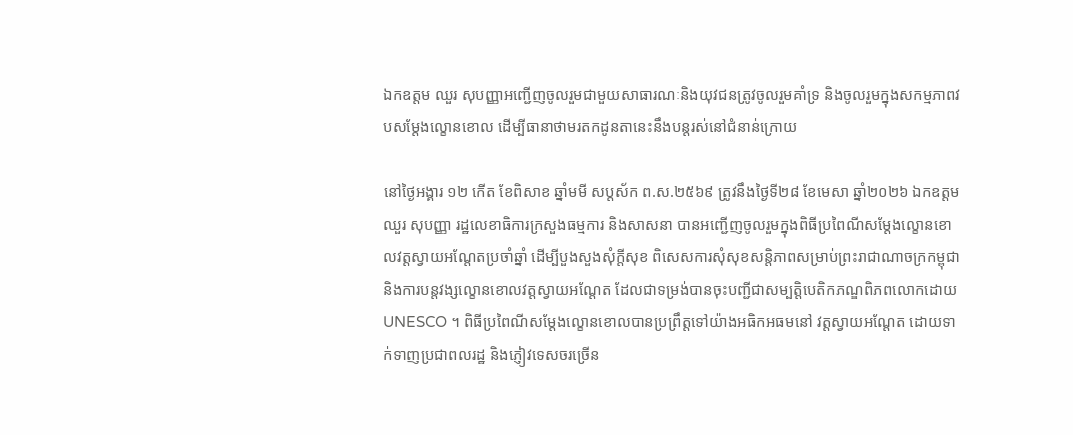ឯកឧត្តម ឈួរ សុបញ្ញាអញ្ជើញចូលរួមជាមួយសាធារណៈនិងយុវជនត្រូវចូលរួមគាំទ្រ និងចូលរួមក្នុងសកម្មភាពវបសម្តែងល្ខោនខោល ដើម្បីធានាថាមរតកដូនតានេះនឹងបន្តរស់នៅជំនាន់ក្រោយ

នៅថ្ងៃអង្គារ ១២ កើត ខែពិសាខ ឆ្នាំមមី សប្តស័ក ព.ស.២៥៦៩ ត្រូវនឹងថ្ងៃទី២៨ ខែមេសា ឆ្នាំ២០២៦ ឯកឧត្តម ឈួរ សុបញ្ញា រដ្ឋលេខាធិការក្រសួងធម្មការ និងសាសនា បានអញ្ជើញចូលរួមក្នុងពិធីប្រពៃណីសម្តែងល្ខោនខោលវត្តស្វាយអណ្តែតប្រចាំឆ្នាំ ដើម្បីបួងសួងសុំក្តីសុខ ពិសេសការសុំសុខសន្តិភាពសម្រាប់ព្រះរាជាណាចក្រកម្ពុជា និងការបន្តវង្សល្ខោនខោលវត្តស្វាយអណ្តែត ដែលជាទម្រង់បានចុះបញ្ជីជាសម្បត្តិបេតិកភណ្ឌពិភពលោកដោយ UNESCO ។ ពិធីប្រពៃណីសម្តែងល្ខោនខោលបានប្រព្រឹត្តទៅយ៉ាងអធិកអធមនៅ វត្តស្វាយអណ្តែត ដោយទាក់ទាញប្រជាពលរដ្ឋ និងភ្ញៀវទេសចរច្រើន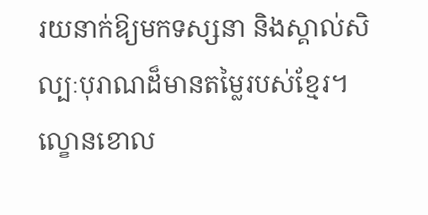រយនាក់ឱ្យមកទស្សនា និងស្គាល់សិល្បៈបុរាណដ៏មានតម្លៃរបស់ខ្មែរ។ ល្ខោនខោល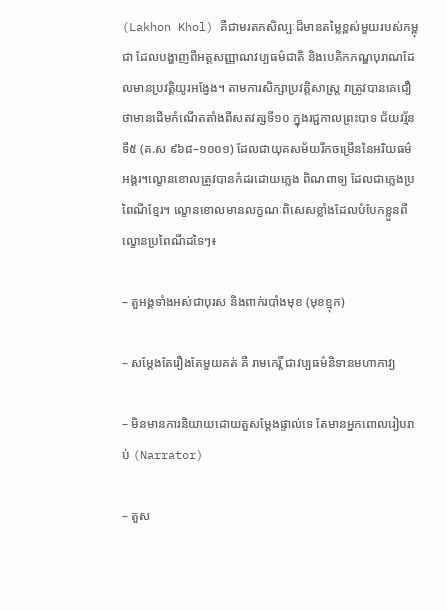(Lakhon Khol) គឺជាមរតកសិល្បៈដ៏មានតម្លៃខ្ពស់មួយរបស់កម្ពុជា ដែលបង្ហាញពីអត្តសញ្ញាណវប្បធម៌ជាតិ និងបេតិកភណ្ឌបុរាណដែលមានប្រវត្តិយូរអង្វែង។ តាមការសិក្សាប្រវត្តិសាស្ត្រ វាត្រូវបានគេជឿថាមានដើមកំណើតតាំងពីសតវត្សទី១០ ក្នុងរជ្ជកាលព្រះបាទ ជ័យវរ្ម័នទី៥ (គ.ស ៩៦៨–១០០១) ដែលជាយុគសម័យរីកចម្រើននៃអរិយធម៌អង្គរ។ល្ខោនខោលត្រូវបានកំដរដោយភ្លេង ពិណពាទ្យ ដែលជាភ្លេងប្រពៃណីខ្មែរ។ ល្ខោនខោលមានលក្ខណៈពិសេសខ្លាំងដែលបំបែកខ្លួនពីល្ខោនប្រពៃណីដទៃៗ៖

– តួអង្គទាំងអស់ជាបុរស និងពាក់របាំងមុខ (មុខខ្មុក)

– សម្ដែងតែរឿងតែមួយគត់ គឺ រាមកេរ្តិ៍ ជាវប្បធម៌និទានមហាកាវ្យ

– មិនមានការនិយាយដោយតួសម្ដែងផ្ទាល់ទេ តែមានអ្នកពោលរៀបរាប់ (Narrator)

– តួស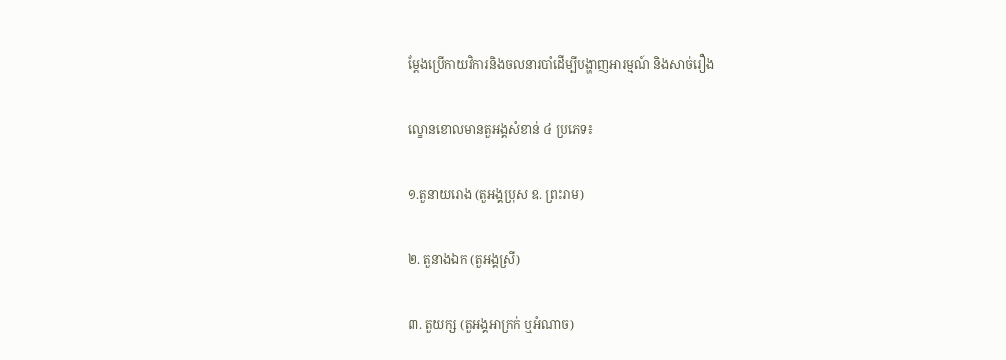ម្ដែងប្រើកាយវិការនិងចលនារបាំដើម្បីបង្ហាញអារម្មណ៍ និងសាច់រឿង

ល្ខោនខោលមានតួអង្គសំខាន់ ៤ ប្រភេទ៖

១.តួនាយរោង (តួអង្គប្រុស ឧ. ព្រះរាម)

២. តួនាងឯក (តួអង្គស្រី)

៣. តួយក្ស (តួអង្គអាក្រក់ ឬអំណាច)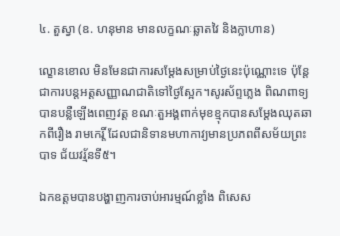៤. តួស្វា (ឧ. ហនុមាន មានលក្ខណៈឆ្លាតវៃ និងក្លាហាន)

ល្ខោនខោល មិនមែនជាការសម្តែងសម្រាប់ថ្ងៃនេះប៉ុណ្ណោះទេ ប៉ុន្តែជាការបន្តអត្តសញ្ញាណជាតិទៅថ្ងៃស្អែក។សូរស័ព្ទភ្លេង ពិណពាទ្យ បានបន្លឺឡើងពេញវត្ត ខណៈតួអង្គពាក់មុខខ្មុកបានសម្ដែងឈុតឆាកពីរឿង រាមកេរ្តិ៍ ដែលជានិទានមហាកាវ្យមានប្រភពពីសម័យព្រះបាទ ជ័យវរ្ម័នទី៥។

ឯកឧត្តមបានបង្ហាញការចាប់អារម្មណ៍ខ្លាំង ពិសេស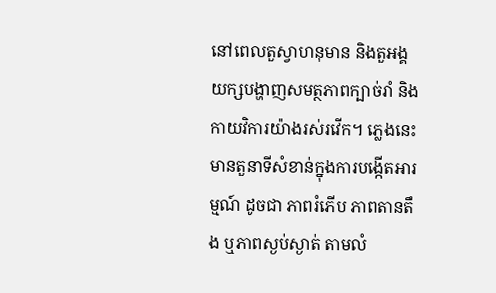នៅពេលតួស្វាហនុមាន និងតួអង្គយក្សបង្ហាញសមត្ថភាពក្បាច់រាំ និងកាយវិការយ៉ាងរស់រវើក។ ភ្លេងនេះមានតួនាទីសំខាន់ក្នុងការបង្កើតអារម្មណ៍ ដូចជា ភាពរំភើប ភាពតានតឹង ឬភាពស្ងប់ស្ងាត់ តាមលំ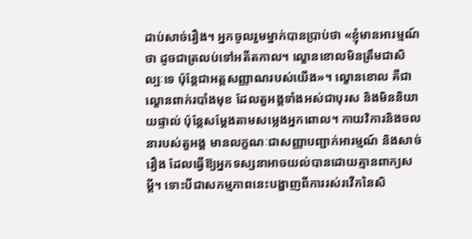ដាប់សាច់រឿង។ អ្នកចូលរួមម្នាក់បានប្រាប់ថា «ខ្ញុំមានអារម្មណ៍ថា ដូចជាត្រលប់ទៅអតីតកាល។ ល្ខោនខោលមិនត្រឹមជាសិល្បៈទេ ប៉ុន្តែជាអត្តសញ្ញាណរបស់យើង»។ ល្ខោនខោល គឺជាល្ខោនពាក់របាំងមុខ ដែលតួអង្គទាំងអស់ជាបុរស និងមិននិយាយផ្ទាល់ ប៉ុន្តែសម្ដែងតាមសម្លេងអ្នកពោល។ កាយវិការនិងចលនារបស់តួអង្គ មានលក្ខណៈជាសញ្ញាបញ្ជាក់អារម្មណ៍ និងសាច់រឿង ដែលធ្វើឱ្យអ្នកទស្សនាអាចយល់បានដោយគ្មានពាក្យសម្តី។ ទោះបីជាសកម្មភាពនេះបង្ហាញពីការរស់រវើកនៃសិ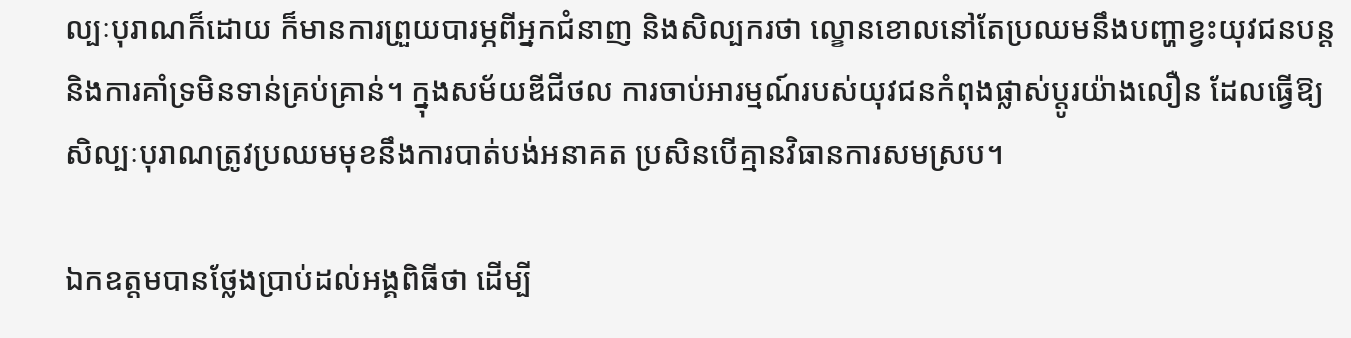ល្បៈបុរាណក៏ដោយ ក៏មានការព្រួយបារម្ភពីអ្នកជំនាញ និងសិល្បករថា ល្ខោនខោលនៅតែប្រឈមនឹងបញ្ហាខ្វះយុវជនបន្ត និងការគាំទ្រមិនទាន់គ្រប់គ្រាន់។ ក្នុងសម័យឌីជីថល ការចាប់អារម្មណ៍របស់យុវជនកំពុងផ្លាស់ប្តូរយ៉ាងលឿន ដែលធ្វើឱ្យសិល្បៈបុរាណត្រូវប្រឈមមុខនឹងការបាត់បង់អនាគត ប្រសិនបើគ្មានវិធានការសមស្រប។

ឯកឧត្តមបានថ្លែងប្រាប់ដល់អង្គពិធីថា ដើម្បី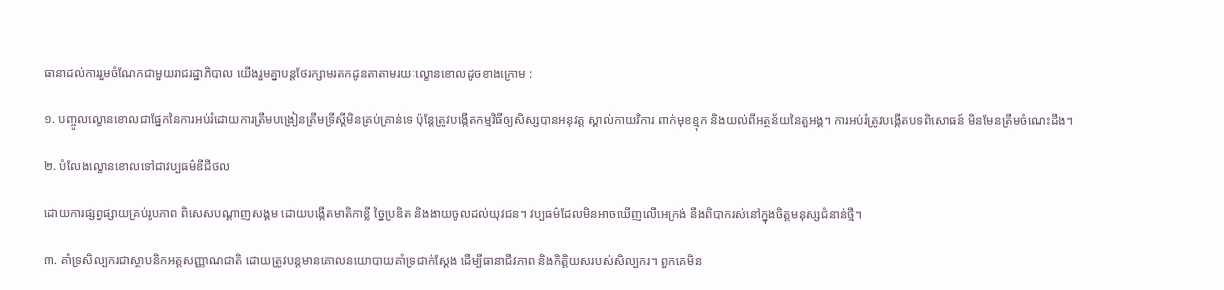ធានាដល់ការរួមចំណែកជាមួយរាជរដ្ឋាភិបាល យើងរួមគ្នាបន្តថែរក្សាមរតកដូនតាតាមរយៈល្ខោនខោលដូចខាងក្រោម :

១. បញ្ចូលល្ខោនខោលជាផ្នែកនៃការអប់រំដោយការត្រឹមបង្រៀនត្រឹមទ្រឹស្តីមិនគ្រប់គ្រាន់ទេ ប៉ុន្តែត្រូវបង្កើតកម្មវិធីឲ្យសិស្សបានអនុវត្ត ស្គាល់កាយវិការ ពាក់មុខខ្មុក និងយល់ពីអត្ថន័យនៃតួអង្គ។ ការអប់រំត្រូវបង្កើតបទពិសោធន៍ មិនមែនត្រឹមចំណេះដឹង។

២. បំលែងល្ខោនខោលទៅជាវប្បធម៌ឌីជីថល

ដោយការផ្សព្វផ្សាយគ្រប់រូបភាព ពិសេសបណ្តាញសង្គម ដោយបង្កើតមាតិកាខ្លី ច្នៃប្រឌិត និងងាយចូលដល់យុវជន។ វប្បធម៌ដែលមិនអាចឃើញលើអេក្រង់ នឹងពិបាករស់នៅក្នុងចិត្តមនុស្សជំនាន់ថ្មី។

៣. គាំទ្រសិល្បករជាស្ថាបនិកអត្តសញ្ញាណជាតិ ដោយត្រូវបន្តមានគោលនយោបាយគាំទ្រជាក់ស្តែង ដើម្បីធានាជីវភាព និងកិត្តិយសរបស់សិល្បករ។ ពួកគេមិន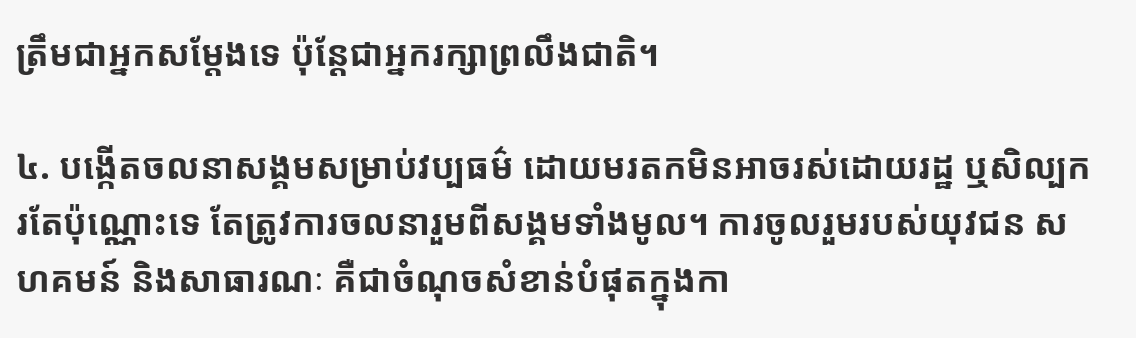ត្រឹមជាអ្នកសម្តែងទេ ប៉ុន្តែជាអ្នករក្សាព្រលឹងជាតិ។

៤. បង្កើតចលនាសង្គមសម្រាប់វប្បធម៌ ដោយមរតកមិនអាចរស់ដោយរដ្ឋ ឬសិល្បករតែប៉ុណ្ណោះទេ តែត្រូវការចលនារួមពីសង្គមទាំងមូល។ ការចូលរួមរបស់យុវជន សហគមន៍ និងសាធារណៈ គឺជាចំណុចសំខាន់បំផុតក្នុងកា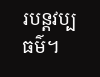របន្តវប្បធម៌។